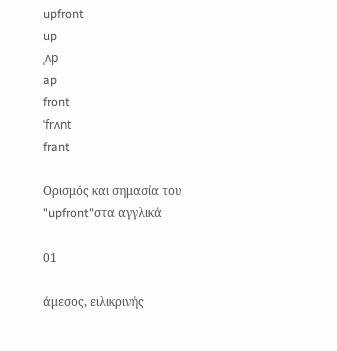upfront
up
ˌʌp
ap
front
ˈfrʌnt
frant

Ορισμός και σημασία του "upfront"στα αγγλικά

01

άμεσος, ειλικρινής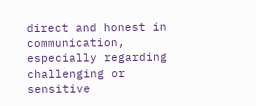direct and honest in communication, especially regarding challenging or sensitive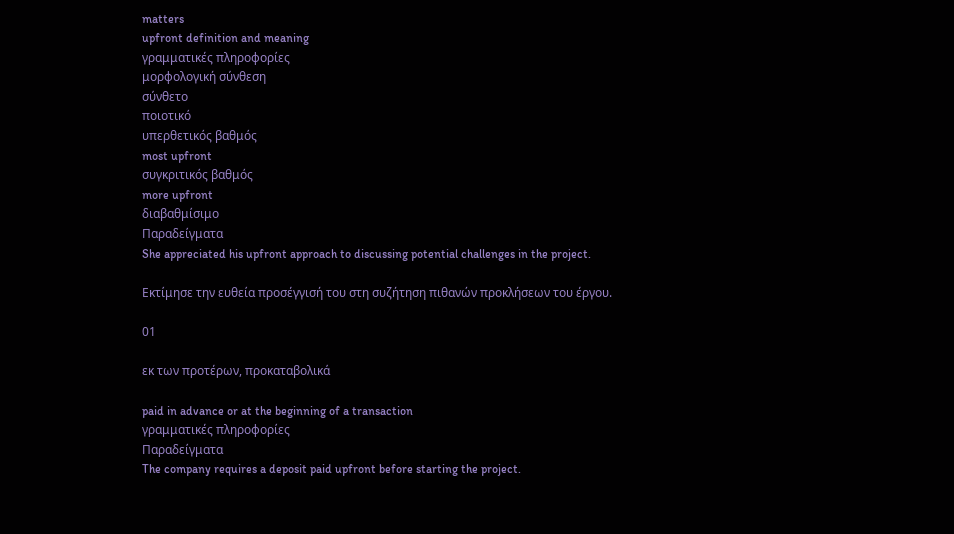matters
upfront definition and meaning
γραμματικές πληροφορίες
μορφολογική σύνθεση
σύνθετο
ποιοτικό
υπερθετικός βαθμός
most upfront
συγκριτικός βαθμός
more upfront
διαβαθμίσιμο
Παραδείγματα
She appreciated his upfront approach to discussing potential challenges in the project.

Εκτίμησε την ευθεία προσέγγισή του στη συζήτηση πιθανών προκλήσεων του έργου.

01

εκ των προτέρων, προκαταβολικά

paid in advance or at the beginning of a transaction
γραμματικές πληροφορίες
Παραδείγματα
The company requires a deposit paid upfront before starting the project.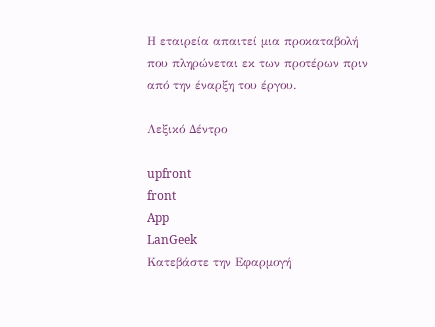Η εταιρεία απαιτεί μια προκαταβολή που πληρώνεται εκ των προτέρων πριν από την έναρξη του έργου.

Λεξικό Δέντρο

upfront
front
App
LanGeek
Κατεβάστε την Εφαρμογή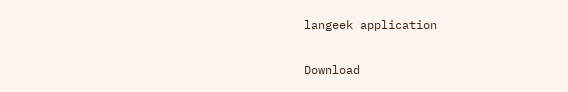langeek application

Download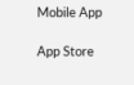Mobile App

App Store